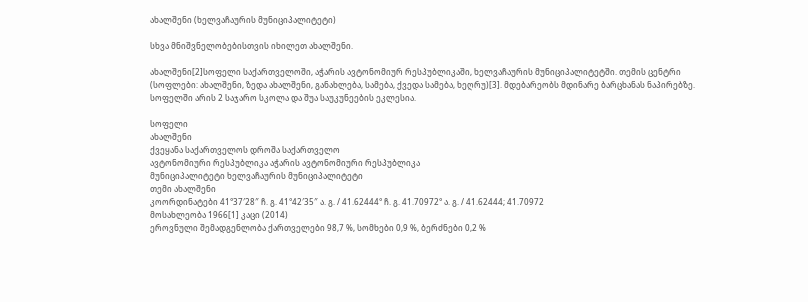ახალშენი (ხელვაჩაურის მუნიციპალიტეტი)

სხვა მნიშვნელობებისთვის იხილეთ ახალშენი.

ახალშენი[2]სოფელი საქართველოში, აჭარის ავტონომიურ რესპუბლიკაში, ხელვაჩაურის მუნიციპალიტეტში. თემის ცენტრი (სოფლები: ახალშენი, ზედა ახალშენი, განახლება, სამება, ქვედა სამება, ხეღრუ)[3]. მდებარეობს მდინარე ბარცხანას ნაპირებზე. სოფელში არის 2 საჯარო სკოლა და შუა საუკუნეების ეკლესია.

სოფელი
ახალშენი
ქვეყანა საქართველოს დროშა საქართველო
ავტონომიური რესპუბლიკა აჭარის ავტონომიური რესპუბლიკა
მუნიციპალიტეტი ხელვაჩაურის მუნიციპალიტეტი
თემი ახალშენი
კოორდინატები 41°37′28″ ჩ. გ. 41°42′35″ ა. გ. / 41.62444° ჩ. გ. 41.70972° ა. გ. / 41.62444; 41.70972
მოსახლეობა 1966[1] კაცი (2014)
ეროვნული შემადგენლობა ქართველები 98,7 %, სომხები 0,9 %, ბერძნები 0,2 %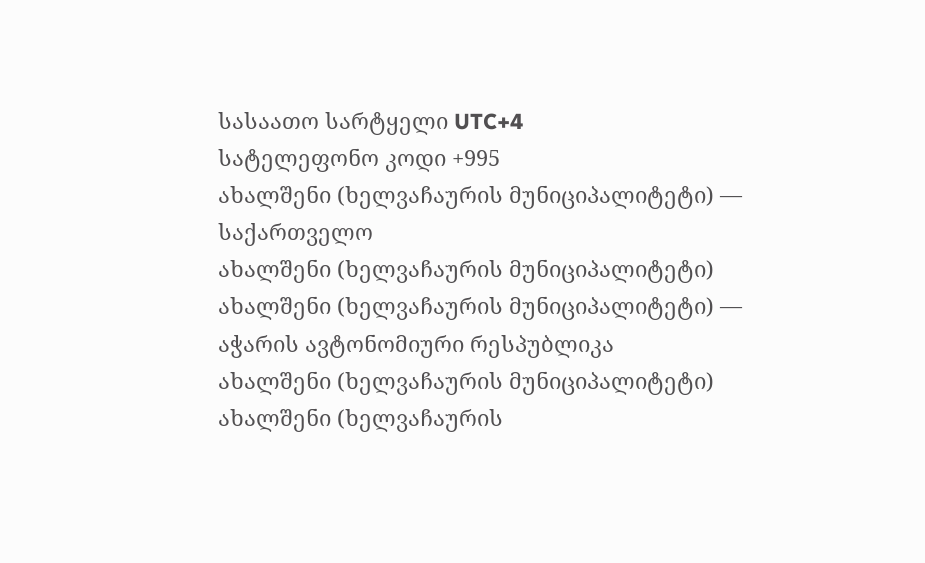სასაათო სარტყელი UTC+4
სატელეფონო კოდი +995
ახალშენი (ხელვაჩაურის მუნიციპალიტეტი) — საქართველო
ახალშენი (ხელვაჩაურის მუნიციპალიტეტი)
ახალშენი (ხელვაჩაურის მუნიციპალიტეტი) — აჭარის ავტონომიური რესპუბლიკა
ახალშენი (ხელვაჩაურის მუნიციპალიტეტი)
ახალშენი (ხელვაჩაურის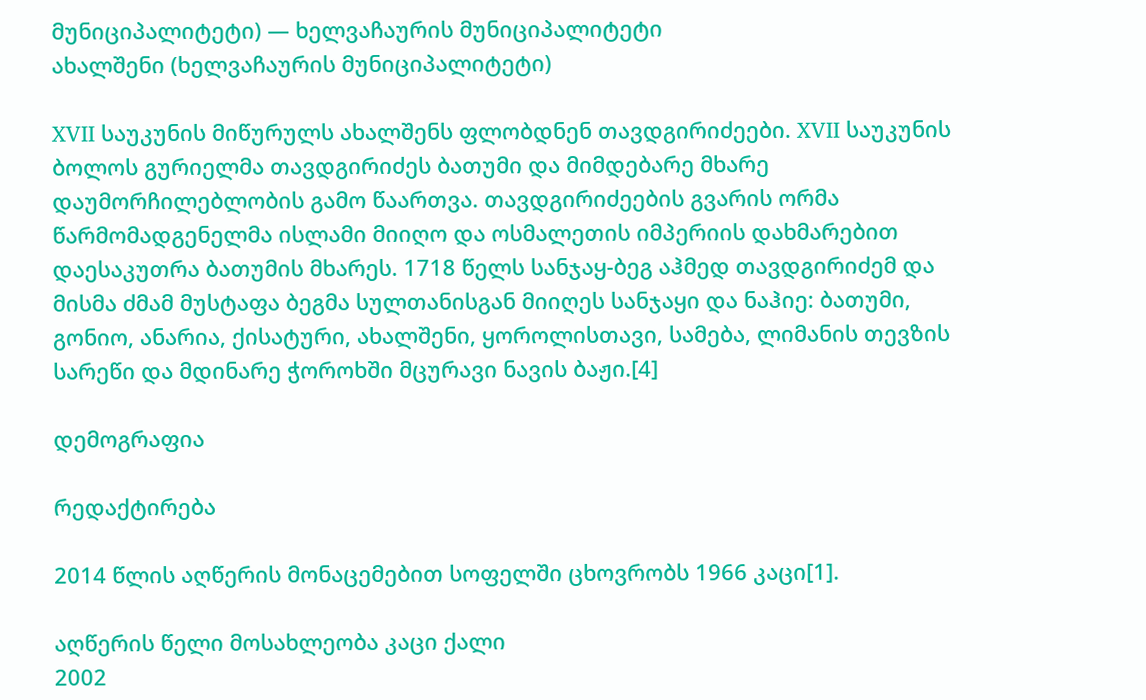მუნიციპალიტეტი) — ხელვაჩაურის მუნიციპალიტეტი
ახალშენი (ხელვაჩაურის მუნიციპალიტეტი)

XVII საუკუნის მიწურულს ახალშენს ფლობდნენ თავდგირიძეები. XVII საუკუნის ბოლოს გურიელმა თავდგირიძეს ბათუმი და მიმდებარე მხარე დაუმორჩილებლობის გამო წაართვა. თავდგირიძეების გვარის ორმა წარმომადგენელმა ისლამი მიიღო და ოსმალეთის იმპერიის დახმარებით დაესაკუთრა ბათუმის მხარეს. 1718 წელს სანჯაყ-ბეგ აჰმედ თავდგირიძემ და მისმა ძმამ მუსტაფა ბეგმა სულთანისგან მიიღეს სანჯაყი და ნაჰიე: ბათუმი, გონიო, ანარია, ქისატური, ახალშენი, ყოროლისთავი, სამება, ლიმანის თევზის სარეწი და მდინარე ჭოროხში მცურავი ნავის ბაჟი.[4]

დემოგრაფია

რედაქტირება

2014 წლის აღწერის მონაცემებით სოფელში ცხოვრობს 1966 კაცი[1].

აღწერის წელი მოსახლეობა კაცი ქალი
2002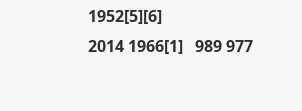1952[5][6]
2014 1966[1]   989 977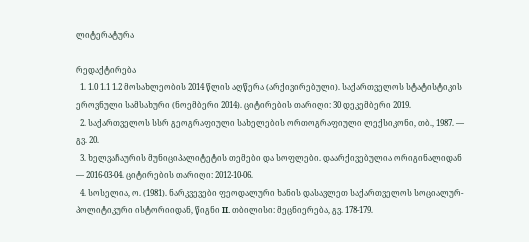ლიტერატურა

რედაქტირება
  1. 1.0 1.1 1.2 მოსახლეობის 2014 წლის აღწერა (არქივირებული). საქართველოს სტატისტიკის ეროვნული სამსახური (ნოემბერი 2014). ციტირების თარიღი: 30 დეკემბერი 2019.
  2. საქართველოს სსრ გეოგრაფიული სახელების ორთოგრაფიული ლექსიკონი, თბ., 1987. — გვ. 20.
  3. ხელვაჩაურის მუნიციპალიტეტის თემები და სოფლები. დაარქივებულია ორიგინალიდან — 2016-03-04. ციტირების თარიღი: 2012-10-06.
  4. სოსელია, ო. (1981). ნარკვევები ფეოდალური ხანის დასავლეთ საქართველოს სოციალურ-პოლიტიკური ისტორიიდან, წიგნი II. თბილისი: მეცნიერება, გვ. 178-179.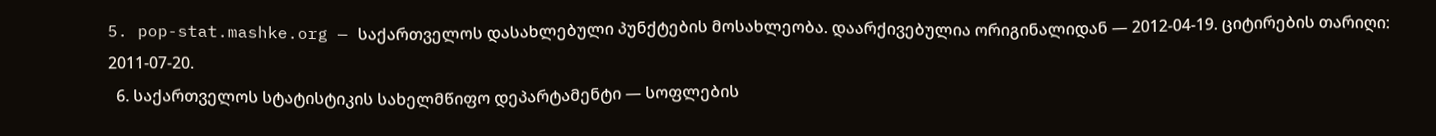5. pop-stat.mashke.org — საქართველოს დასახლებული პუნქტების მოსახლეობა. დაარქივებულია ორიგინალიდან — 2012-04-19. ციტირების თარიღი: 2011-07-20.
  6. საქართველოს სტატისტიკის სახელმწიფო დეპარტამენტი — სოფლების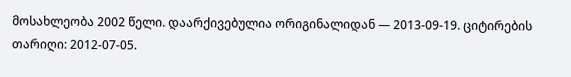მოსახლეობა 2002 წელი. დაარქივებულია ორიგინალიდან — 2013-09-19. ციტირების თარიღი: 2012-07-05.